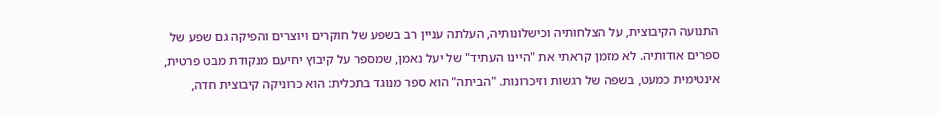התנועה הקיבוצית, על הצלחותיה וכישלונותיה, העלתה עניין רב בשפע של חוקרים ויוצרים והפיקה גם שפע של ספרים אודותיה. לא מזמן קראתי את "היינו העתיד" של יעל נאמן, שמספר על קיבוץ יחיעם מנקודת מבט פרטית, אינטימית כמעט, בשפה של רגשות וזיכרונות. "הביתה" הוא ספר מנוגד בתכלית: הוא כרוניקה קיבוצית חדה,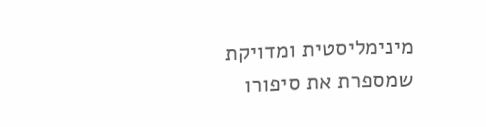מינימליסטית ומדויקת שמספרת את סיפורו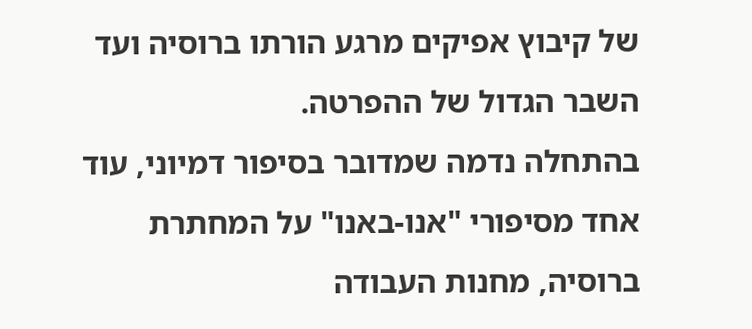של קיבוץ אפיקים מרגע הורתו ברוסיה ועד השבר הגדול של ההפרטה.
בהתחלה נדמה שמדובר בסיפור דמיוני, עוד אחד מסיפורי "אנו-באנו" על המחתרת ברוסיה, מחנות העבודה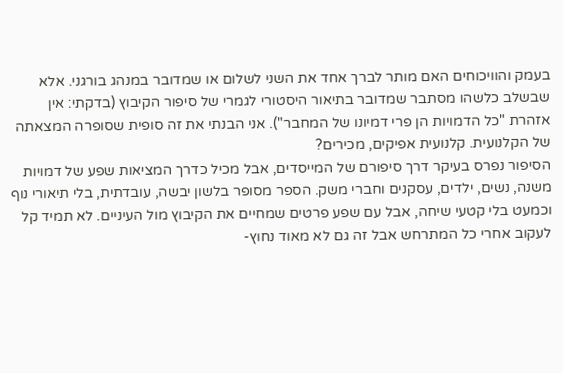בעמק והוויכוחים האם מותר לברך אחד את השני לשלום או שמדובר במנהג בורגני. אלא שבשלב כלשהו מסתבר שמדובר בתיאור היסטורי לגמרי של סיפור הקיבוץ (בדקתי: אין אזהרת "כל הדמויות הן פרי דמיונו של המחבר"). אני הבנתי את זה סופית שסופרה המצאתה של הקלנועית. קלנועית אפיקים, מכירים?
הסיפור נפרס בעיקר דרך סיפורם של המייסדים, אבל מכיל כדרך המציאות שפע של דמויות משנה, נשים, ילדים, עסקנים וחברי משק. הספר מסופר בלשון יבשה, עובדתית, בלי תיאורי נוף וכמעט בלי קטעי שיחה, אבל עם שפע פרטים שמחיים את הקיבוץ מול העיניים. לא תמיד קל לעקוב אחרי כל המתרחש אבל זה גם לא מאוד נחוץ-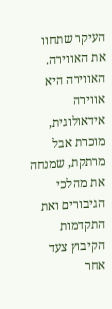העיקר שתחוו את האווירה.
האווירה היא אווירה אידאולוגית, מוכרת אבל מרתקת, שמנחה את מהלכי הגיבורים ואת התקדמות הקיבוץ צעד אחר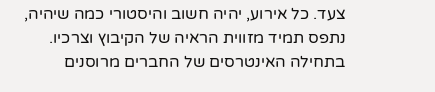צעד. כל אירוע, יהיה חשוב והיסטורי כמה שיהיה, נתפס תמיד מזווית הראיה של הקיבוץ וצרכיו. בתחילה האינטרסים של החברים מרוסנים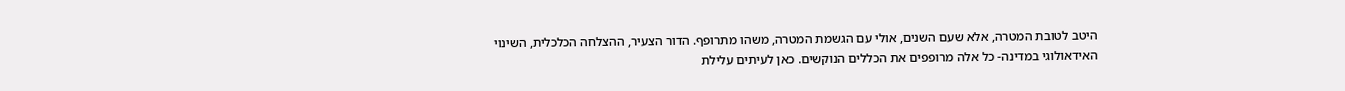היטב לטובת המטרה, אלא שעם השנים, אולי עם הגשמת המטרה, משהו מתרופף. הדור הצעיר, ההצלחה הכלכלית, השינוי האידאולוגי במדינה- כל אלה מרופפים את הכללים הנוקשים. כאן לעיתים עלילת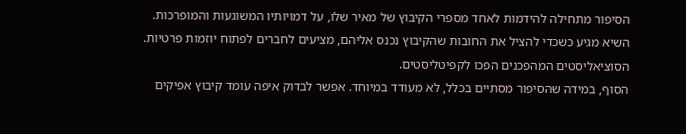הסיפור מתחילה להידמות לאחד מספרי הקיבוץ של מאיר שלו, על דמויותיו המשוגעות והמופרכות. השיא מגיע כשכדי להציל את החובות שהקיבוץ נכנס אליהם, מציעים לחברים לפתוח יוזמות פרטיות. הסוציאליסטים המהפכנים הפכו לקפיטליסטים.
הסוף, במידה שהסיפור מסתיים בכלל, לא מעודד במיוחד. אפשר לבדוק איפה עומד קיבוץ אפיקים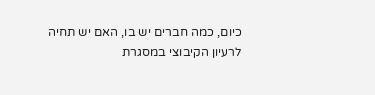כיום, כמה חברים יש בו, האם יש תחיה לרעיון הקיבוצי במסגרת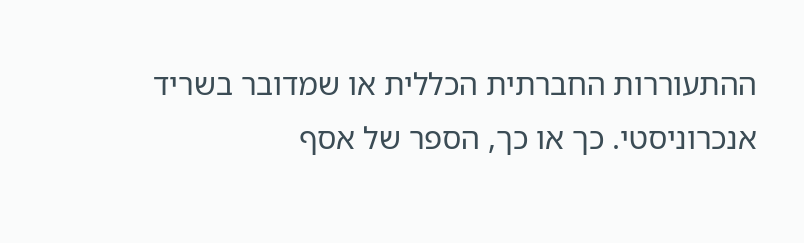ההתעוררות החברתית הכללית או שמדובר בשריד אנכרוניסטי. כך או כך, הספר של אסף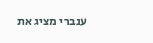ענברי מציג את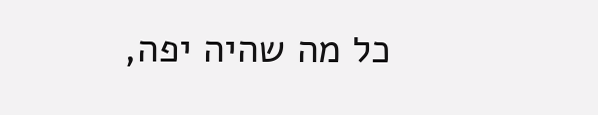כל מה שהיה יפה,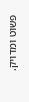פשוט ומדויק.